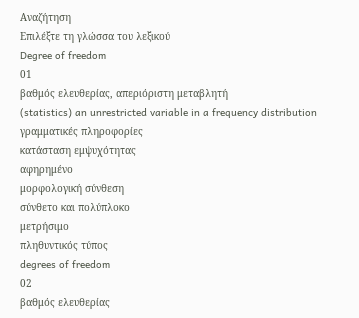Αναζήτηση
Επιλέξτε τη γλώσσα του λεξικού
Degree of freedom
01
βαθμός ελευθερίας, απεριόριστη μεταβλητή
(statistics) an unrestricted variable in a frequency distribution
γραμματικές πληροφορίες
κατάσταση εμψυχότητας
αφηρημένο
μορφολογική σύνθεση
σύνθετο και πολύπλοκο
μετρήσιμο
πληθυντικός τύπος
degrees of freedom
02
βαθμός ελευθερίας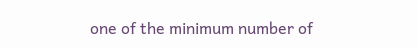one of the minimum number of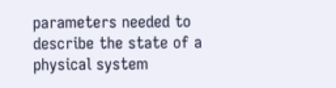parameters needed to describe the state of a physical system